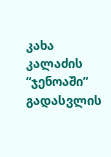კახა კალაძის “ჯენოაში” გადასვლის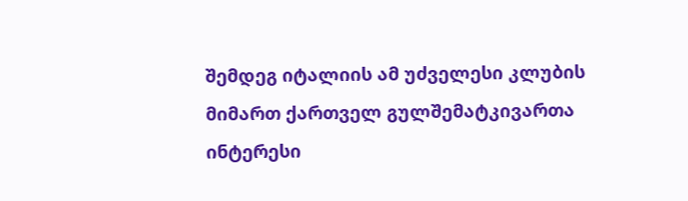შემდეგ იტალიის ამ უძველესი კლუბის მიმართ ქართველ გულშემატკივართა ინტერესი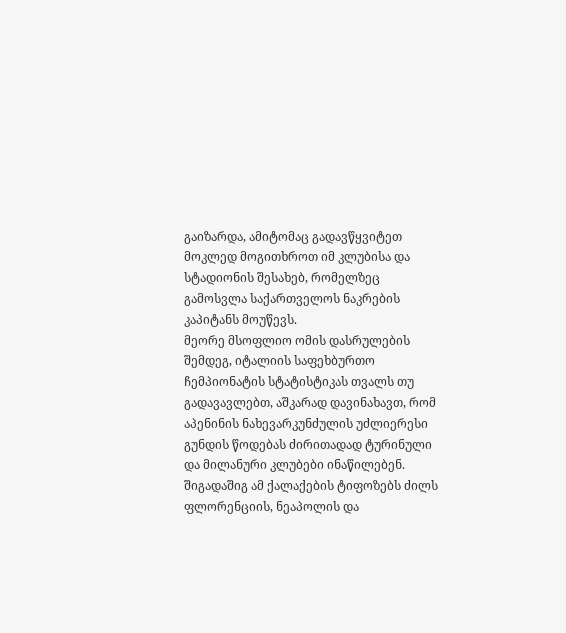გაიზარდა, ამიტომაც გადავწყვიტეთ მოკლედ მოგითხროთ იმ კლუბისა და სტადიონის შესახებ, რომელზეც გამოსვლა საქართველოს ნაკრების კაპიტანს მოუწევს.
მეორე მსოფლიო ომის დასრულების შემდეგ, იტალიის საფეხბურთო ჩემპიონატის სტატისტიკას თვალს თუ გადავავლებთ, აშკარად დავინახავთ, რომ აპენინის ნახევარკუნძულის უძლიერესი გუნდის წოდებას ძირითადად ტურინული და მილანური კლუბები ინაწილებენ. შიგადაშიგ ამ ქალაქების ტიფოზებს ძილს ფლორენციის, ნეაპოლის და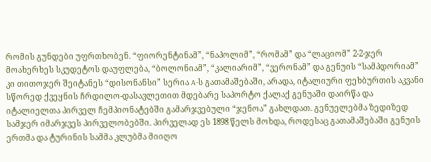რომის გუნდები უფრთხობენ. “ფიორენტინამ”, “ნაპოლიმ”, “რომამ” და “ლაციომ” 2-2-ჯერ მოახერხეს სკუდეტოს დაუფლება, “ბოლონიამ”, “კალიარიმ”, “ვერონამ” და გენუის “სამპდორიამ” კი თითოჯერ შეიტანეს “დისონანსი” სერია A-ს გათამაშებაში, არადა, იტალიური ფეხბურთის აკვანი სწორედ ქვეყნის ჩრდილო-დასავლეთით მდებარე საპორტო ქალაქ გენუაში დაირწა და იტალიელთა პირველ ჩემპიონატებში გამარჯვებული “ჯენოა” გახლდათ. გენუელებმა ზედიზედ სამჯერ იმარჯვეს პირველობებში. პირველად ეს 1898 წელს მოხდა, როდესაც გათამაშებაში გენუის ერთმა და ტურინის სამმა კლუბმა მიიღო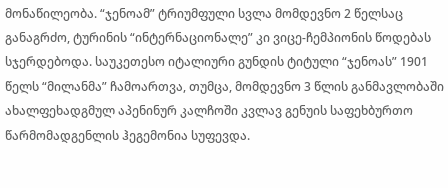მონაწილეობა. “ჯენოამ” ტრიუმფული სვლა მომდევნო 2 წელსაც განაგრძო, ტურინის “ინტერნაციონალე” კი ვიცე-ჩემპიონის წოდებას სჯერდებოდა. საუკეთესო იტალიური გუნდის ტიტული “ჯენოას” 1901 წელს “მილანმა” ჩამოართვა, თუმცა, მომდევნო 3 წლის განმავლობაში ახალფეხადგმულ აპენინურ კალჩოში კვლავ გენუის საფეხბურთო წარმომადგენლის ჰეგემონია სუფევდა.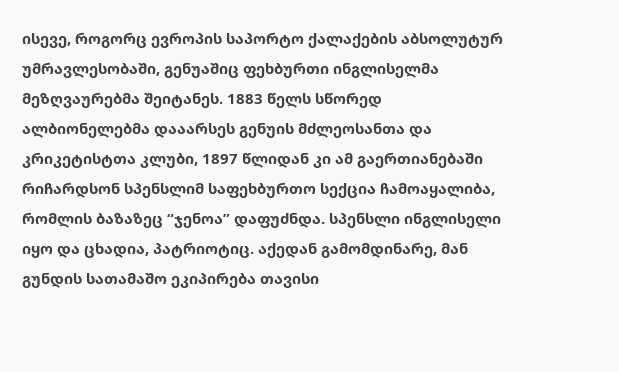ისევე, როგორც ევროპის საპორტო ქალაქების აბსოლუტურ უმრავლესობაში, გენუაშიც ფეხბურთი ინგლისელმა მეზღვაურებმა შეიტანეს. 1883 წელს სწორედ ალბიონელებმა დააარსეს გენუის მძლეოსანთა და კრიკეტისტთა კლუბი, 1897 წლიდან კი ამ გაერთიანებაში რიჩარდსონ სპენსლიმ საფეხბურთო სექცია ჩამოაყალიბა, რომლის ბაზაზეც “ჯენოა” დაფუძნდა. სპენსლი ინგლისელი იყო და ცხადია, პატრიოტიც. აქედან გამომდინარე, მან გუნდის სათამაშო ეკიპირება თავისი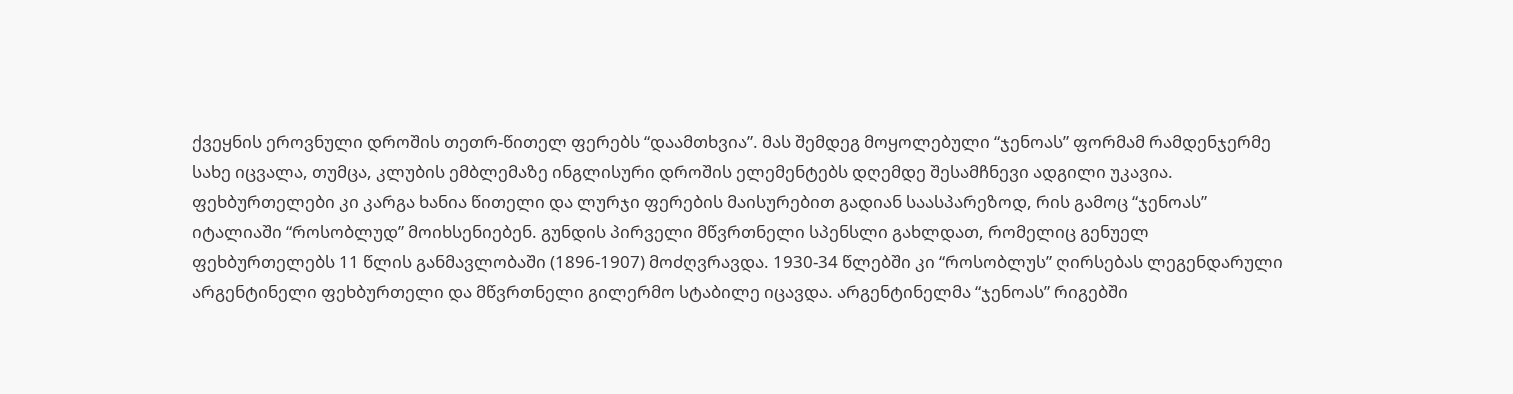ქვეყნის ეროვნული დროშის თეთრ-წითელ ფერებს “დაამთხვია”. მას შემდეგ მოყოლებული “ჯენოას” ფორმამ რამდენჯერმე სახე იცვალა, თუმცა, კლუბის ემბლემაზე ინგლისური დროშის ელემენტებს დღემდე შესამჩნევი ადგილი უკავია. ფეხბურთელები კი კარგა ხანია წითელი და ლურჯი ფერების მაისურებით გადიან საასპარეზოდ, რის გამოც “ჯენოას” იტალიაში “როსობლუდ” მოიხსენიებენ. გუნდის პირველი მწვრთნელი სპენსლი გახლდათ, რომელიც გენუელ ფეხბურთელებს 11 წლის განმავლობაში (1896-1907) მოძღვრავდა. 1930-34 წლებში კი “როსობლუს” ღირსებას ლეგენდარული არგენტინელი ფეხბურთელი და მწვრთნელი გილერმო სტაბილე იცავდა. არგენტინელმა “ჯენოას” რიგებში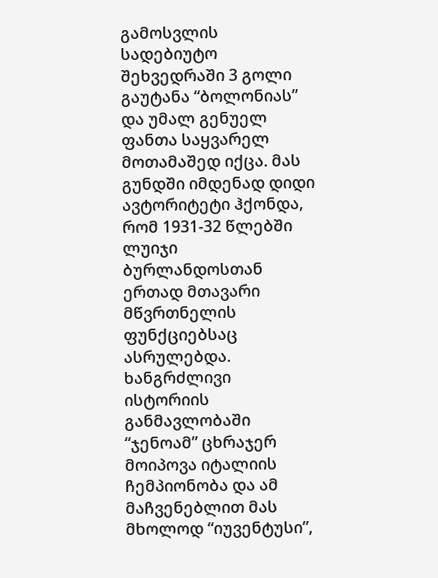გამოსვლის სადებიუტო შეხვედრაში 3 გოლი გაუტანა “ბოლონიას” და უმალ გენუელ ფანთა საყვარელ მოთამაშედ იქცა. მას გუნდში იმდენად დიდი ავტორიტეტი ჰქონდა, რომ 1931-32 წლებში ლუიჯი ბურლანდოსთან ერთად მთავარი მწვრთნელის ფუნქციებსაც ასრულებდა.
ხანგრძლივი ისტორიის განმავლობაში “ჯენოამ” ცხრაჯერ მოიპოვა იტალიის ჩემპიონობა და ამ მაჩვენებლით მას მხოლოდ “იუვენტუსი”,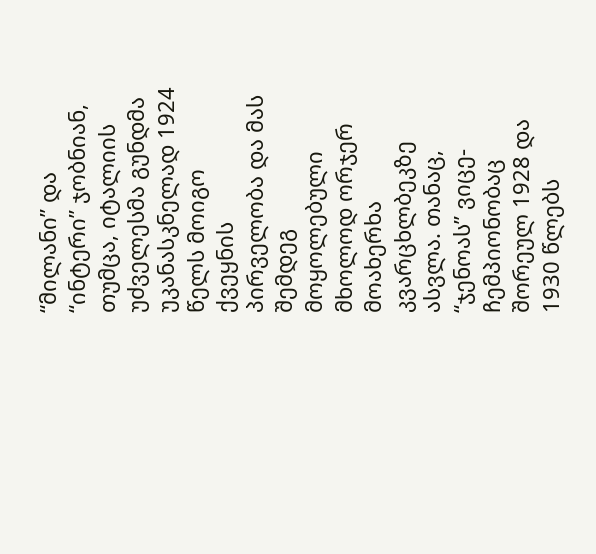“მილანი” და “ინტერი” ჯობნიან, თუმცა, იტალიის უძველესმა გუნდმა უკანასკნელად 1924 წელს მოიგო ქვეყნის პირველობა და მას შემდეგ მოყოლებული მხოლოდ ორჯერ მოახერხა კვარცხლბეკზე ასვლა. თანაც, “ჯენოას” ვიცე-ჩემპიონობაც შორეულ 1928 და 1930 წლებს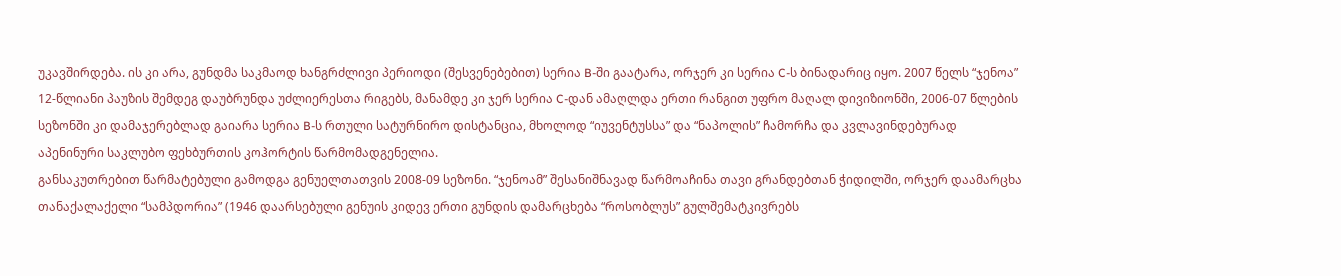უკავშირდება. ის კი არა, გუნდმა საკმაოდ ხანგრძლივი პერიოდი (შესვენებებით) სერია B-ში გაატარა, ორჯერ კი სერია C-ს ბინადარიც იყო. 2007 წელს “ჯენოა” 12-წლიანი პაუზის შემდეგ დაუბრუნდა უძლიერესთა რიგებს, მანამდე კი ჯერ სერია C-დან ამაღლდა ერთი რანგით უფრო მაღალ დივიზიონში, 2006-07 წლების სეზონში კი დამაჯერებლად გაიარა სერია B-ს რთული სატურნირო დისტანცია, მხოლოდ “იუვენტუსსა” და “ნაპოლის” ჩამორჩა და კვლავინდებურად აპენინური საკლუბო ფეხბურთის კოჰორტის წარმომადგენელია.
განსაკუთრებით წარმატებული გამოდგა გენუელთათვის 2008-09 სეზონი. “ჯენოამ” შესანიშნავად წარმოაჩინა თავი გრანდებთან ჭიდილში, ორჯერ დაამარცხა თანაქალაქელი “სამპდორია” (1946 დაარსებული გენუის კიდევ ერთი გუნდის დამარცხება “როსობლუს” გულშემატკივრებს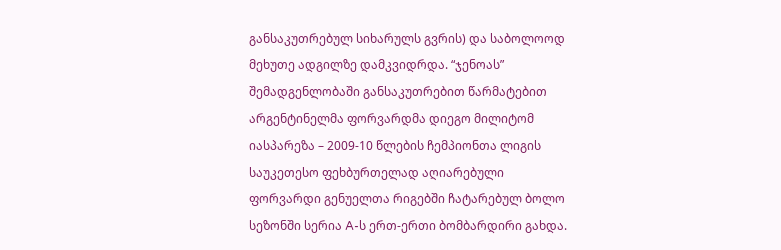განსაკუთრებულ სიხარულს გვრის) და საბოლოოდ მეხუთე ადგილზე დამკვიდრდა. “ჯენოას” შემადგენლობაში განსაკუთრებით წარმატებით არგენტინელმა ფორვარდმა დიეგო მილიტომ იასპარეზა – 2009-10 წლების ჩემპიონთა ლიგის საუკეთესო ფეხბურთელად აღიარებული ფორვარდი გენუელთა რიგებში ჩატარებულ ბოლო სეზონში სერია A-ს ერთ-ერთი ბომბარდირი გახდა.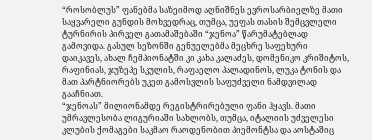“როსობლუს” ფანებმა საზეიმოდ აღნიშნეს ევროსარბიელზე მათი საყვარელი გუნდის მოხვედრაც, თუმცა, უეფას თასის შემცვლელი ტურნირის პირველ გათამაშებაში “ჯენოა” წარუმატებლად გამოვიდა. გასულ სეზონში გენუელებმა მეცხრე საფეხური დაიკავეს, ახალ ჩემპიონატში კი კახა კალაძეს, დომენიკო კრიშიტოს, რაფინიას, ჯუზეპე სკულის, რაფაელო პალადინოს, ლუკა ტონის და მათ პარტნიორებს უკეთ გამოსვლის საფუძველი ნამდვილად გააჩნიათ.
“ჯენოას” მილიონამდე რეგისტრირებული ფანი ჰყავს. მათი უმრავლესობა ლიგურიაში სახლობს, თუმცა, იტალიის უძველესი კლუბის ქომაგები საკმაო რაოდენობით პიემონტსა და აოსტაშიც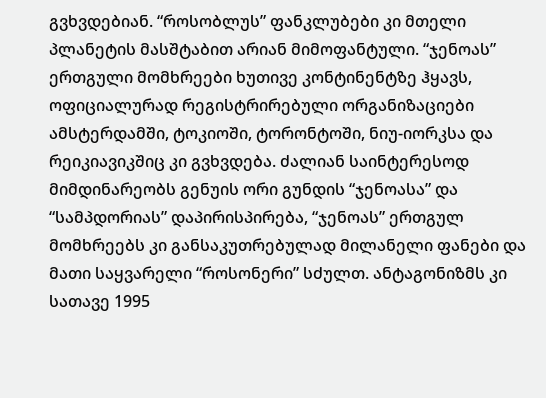გვხვდებიან. “როსობლუს” ფანკლუბები კი მთელი პლანეტის მასშტაბით არიან მიმოფანტული. “ჯენოას” ერთგული მომხრეები ხუთივე კონტინენტზე ჰყავს, ოფიციალურად რეგისტრირებული ორგანიზაციები ამსტერდამში, ტოკიოში, ტორონტოში, ნიუ-იორკსა და რეიკიავიკშიც კი გვხვდება. ძალიან საინტერესოდ მიმდინარეობს გენუის ორი გუნდის “ჯენოასა” და “სამპდორიას” დაპირისპირება, “ჯენოას” ერთგულ მომხრეებს კი განსაკუთრებულად მილანელი ფანები და მათი საყვარელი “როსონერი” სძულთ. ანტაგონიზმს კი სათავე 1995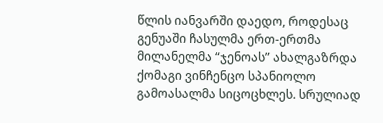წლის იანვარში დაედო, როდესაც გენუაში ჩასულმა ერთ-ერთმა მილანელმა “ჯენოას” ახალგაზრდა ქომაგი ვინჩენცო სპანიოლო გამოასალმა სიცოცხლეს. სრულიად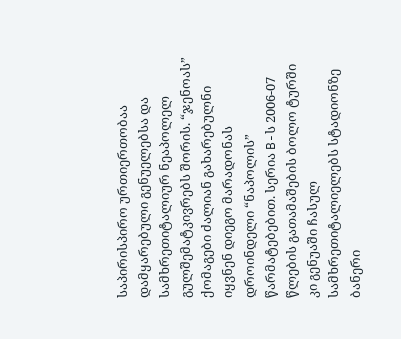საპირისპირო ურთიერთობაა დამყარებული გენუელებსა და სამხრეთიტალიურ ნეაპოლელ გულშემატკივრებს შორის. “ჯენოას” ქომაგები ძალიან გახარებულნი იყვნენ დიეგო მარადონას დროინდელი “ნაპოლის” წარმატებებით. სერია B-ს 2006-07 წლების გათამაშების ბოლო ტურში კი გენუაში ჩასულ სამხრეთიტალიელებს სტადიონზე ბანერი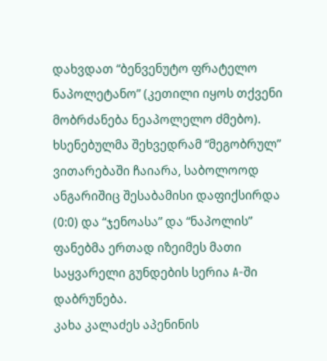დახვდათ “ბენვენუტო ფრატელო ნაპოლეტანო” (კეთილი იყოს თქვენი მობრძანება ნეაპოლელო ძმებო). ხსენებულმა შეხვედრამ “მეგობრულ” ვითარებაში ჩაიარა, საბოლოოდ ანგარიშიც შესაბამისი დაფიქსირდა (0:0) და “ჯენოასა” და “ნაპოლის” ფანებმა ერთად იზეიმეს მათი საყვარელი გუნდების სერია A-ში დაბრუნება.
კახა კალაძეს აპენინის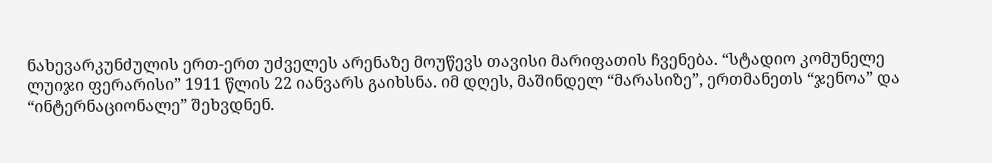ნახევარკუნძულის ერთ-ერთ უძველეს არენაზე მოუწევს თავისი მარიფათის ჩვენება. “სტადიო კომუნელე ლუიჯი ფერარისი” 1911 წლის 22 იანვარს გაიხსნა. იმ დღეს, მაშინდელ “მარასიზე”, ერთმანეთს “ჯენოა” და “ინტერნაციონალე” შეხვდნენ.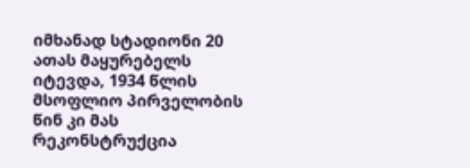იმხანად სტადიონი 20 ათას მაყურებელს იტევდა, 1934 წლის მსოფლიო პირველობის წინ კი მას რეკონსტრუქცია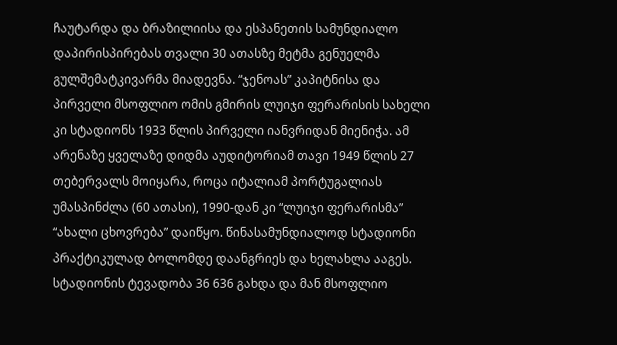ჩაუტარდა და ბრაზილიისა და ესპანეთის სამუნდიალო დაპირისპირებას თვალი 30 ათასზე მეტმა გენუელმა გულშემატკივარმა მიადევნა. “ჯენოას” კაპიტნისა და პირველი მსოფლიო ომის გმირის ლუიჯი ფერარისის სახელი კი სტადიონს 1933 წლის პირველი იანვრიდან მიენიჭა. ამ არენაზე ყველაზე დიდმა აუდიტორიამ თავი 1949 წლის 27 თებერვალს მოიყარა, როცა იტალიამ პორტუგალიას უმასპინძლა (60 ათასი), 1990-დან კი “ლუიჯი ფერარისმა” “ახალი ცხოვრება” დაიწყო. წინასამუნდიალოდ სტადიონი პრაქტიკულად ბოლომდე დაანგრიეს და ხელახლა ააგეს. სტადიონის ტევადობა 36 636 გახდა და მან მსოფლიო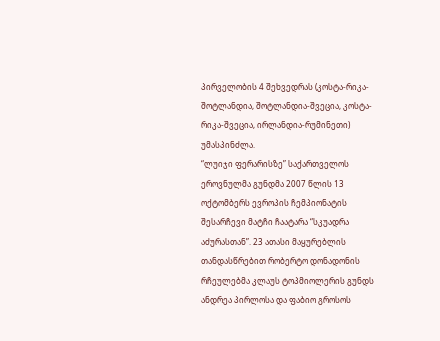პირველობის 4 შეხვედრას (კოსტა-რიკა-შოტლანდია, შოტლანდია-შვეცია, კოსტა-რიკა-შვეცია, ირლანდია-რუმინეთი) უმასპინძლა.
“ლუიჯი ფერარისზე” საქართველოს ეროვნულმა გუნდმა 2007 წლის 13 ოქტომბერს ევროპის ჩემპიონატის შესარჩევი მატჩი ჩაატარა “სკუადრა აძურასთან”. 23 ათასი მაყურებლის თანდასწრებით რობერტო დონადონის რჩეულებმა კლაუს ტოპმიოლერის გუნდს ანდრეა პირლოსა და ფაბიო გროსოს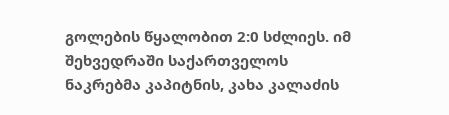გოლების წყალობით 2:0 სძლიეს. იმ შეხვედრაში საქართველოს ნაკრებმა კაპიტნის, კახა კალაძის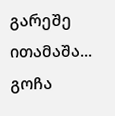გარეშე ითამაშა...
გოჩა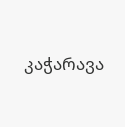კაჭარავა